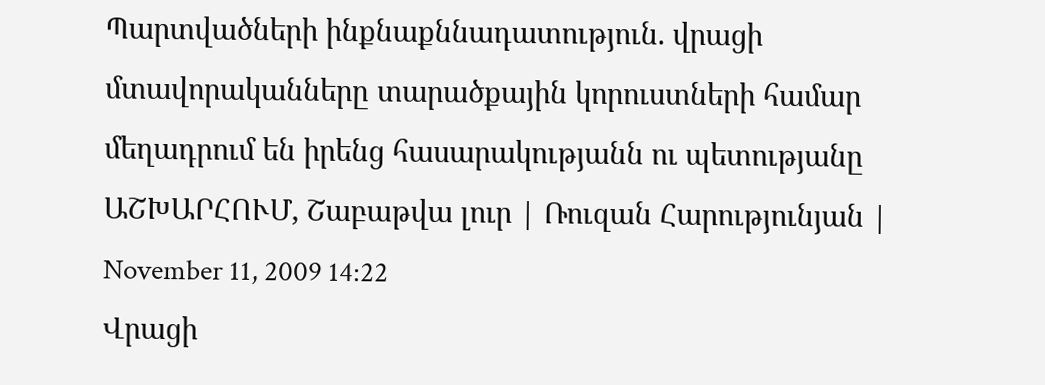Պարտվածների ինքնաքննադատություն. վրացի մտավորականները տարածքային կորուստների համար մեղադրում են իրենց հասարակությանն ու պետությանը
ԱՇԽԱՐՀՈՒՄ, Շաբաթվա լուր | Ռուզան Հարությունյան | November 11, 2009 14:22
Վրացի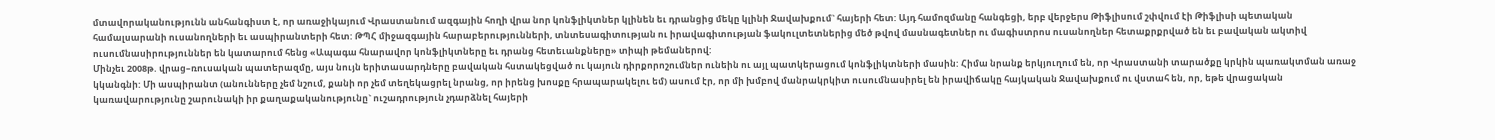մտավորականությունն անհանգիստ է, որ առաջիկայում Վրաստանում ազգային հողի վրա նոր կոնֆլիկտներ կլինեն եւ դրանցից մեկը կլինի Ջավախքում` հայերի հետ: Այդ համոզմանը հանգեցի, երբ վերջերս Թիֆլիսում շփվում էի Թիֆլիսի պետական համալսարանի ուսանողների եւ ասպիրանտերի հետ: ԹՊՀ միջազգային հարաբերությունների, տնտեսագիտության ու իրավագիտության ֆակուլտետներից մեծ թվով մասնագետներ ու մագիստրոս ուսանողներ հետաքրքրված են եւ բավական ակտիվ ուսումնասիրություններ են կատարում հենց «Ապագա հնարավոր կոնֆլիկտները եւ դրանց հետեւանքները» տիպի թեմաներով:
Մինչեւ 2008թ. վրաց–ռուսական պատերազմը, այս նույն երիտասարդները բավական հստակեցված ու կայուն դիրքորոշումներ ունեին ու այլ պատկերացում կոնֆլիկտների մասին: Հիմա նրանք երկյուղում են, որ Վրաստանի տարածքը կրկին պառակտման առաջ կկանգնի: Մի ասպիրանտ (անունները չեմ նշում, քանի որ չեմ տեղեկացրել նրանց, որ իրենց խոսքը հրապարակելու եմ) ասում էր, որ մի խմբով մանրակրկիտ ուսումնասիրել են իրավիճակը հայկական Ջավախքում ու վստահ են, որ, եթե վրացական կառավարությունը շարունակի իր քաղաքականությունը` ուշադրություն չդարձնել հայերի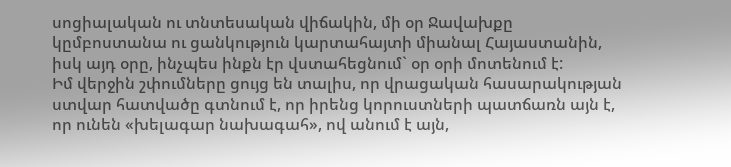սոցիալական ու տնտեսական վիճակին, մի օր Ջավախքը կըմբոստանա ու ցանկություն կարտահայտի միանալ Հայաստանին, իսկ այդ օրը, ինչպես ինքն էր վստահեցնում` օր օրի մոտենում է:
Իմ վերջին շփումները ցույց են տալիս, որ վրացական հասարակության ստվար հատվածը գտնում է, որ իրենց կորուստների պատճառն այն է, որ ունեն «խելագար նախագահ», ով անում է այն,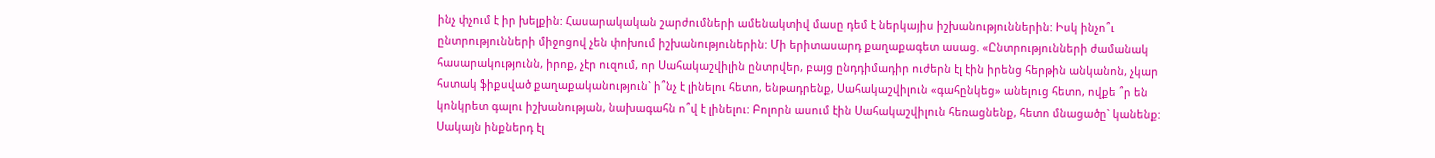ինչ փչում է իր խելքին: Հասարակական շարժումների ամենակտիվ մասը դեմ է ներկայիս իշխանություններին: Իսկ ինչո՞ւ ընտրությունների միջոցով չեն փոխում իշխանություներին: Մի երիտասարդ քաղաքագետ ասաց. «Ընտրությունների ժամանակ հասարակությունն, իրոք, չէր ուզում, որ Սահակաշվիլին ընտրվեր, բայց ընդդիմադիր ուժերն էլ էին իրենց հերթին անկանոն, չկար հստակ ֆիքսված քաղաքականություն` ի՞նչ է լինելու հետո, ենթադրենք, Սահակաշվիլուն «գահընկեց» անելուց հետո, ովքե ՞ր են կոնկրետ գալու իշխանության, նախագահն ո՞վ է լինելու: Բոլորն ասում էին Սահակաշվիլուն հեռացնենք, հետո մնացածը` կանենք: Սակայն ինքներդ էլ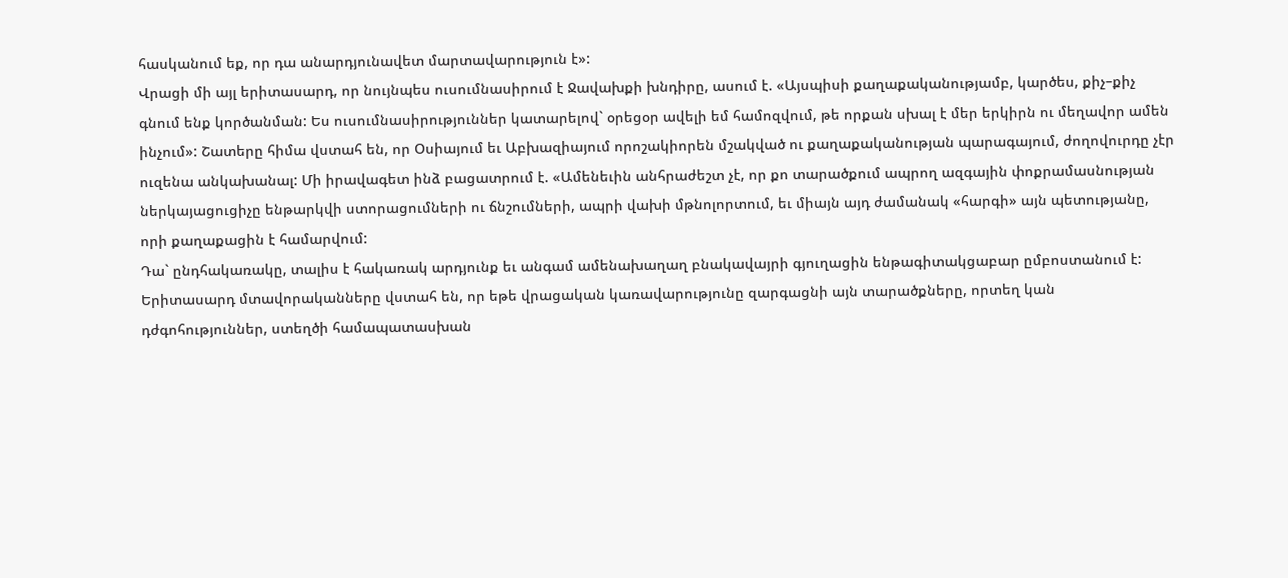հասկանում եք, որ դա անարդյունավետ մարտավարություն է»:
Վրացի մի այլ երիտասարդ, որ նույնպես ուսումնասիրում է Ջավախքի խնդիրը, ասում է. «Այսպիսի քաղաքականությամբ, կարծես, քիչ–քիչ գնում ենք կործանման: Ես ուսումնասիրություններ կատարելով` օրեցօր ավելի եմ համոզվում, թե որքան սխալ է մեր երկիրն ու մեղավոր ամեն ինչում»: Շատերը հիմա վստահ են, որ Օսիայում եւ Աբխազիայում որոշակիորեն մշակված ու քաղաքականության պարագայում, ժողովուրդը չէր ուզենա անկախանալ: Մի իրավագետ ինձ բացատրում է. «Ամենեւին անհրաժեշտ չէ, որ քո տարածքում ապրող ազգային փոքրամասնության ներկայացուցիչը ենթարկվի ստորացումների ու ճնշումների, ապրի վախի մթնոլորտում, եւ միայն այդ ժամանակ «հարգի» այն պետությանը, որի քաղաքացին է համարվում:
Դա` ընդհակառակը, տալիս է հակառակ արդյունք եւ անգամ ամենախաղաղ բնակավայրի գյուղացին ենթագիտակցաբար ըմբոստանում է: Երիտասարդ մտավորականները վստահ են, որ եթե վրացական կառավարությունը զարգացնի այն տարածքները, որտեղ կան դժգոհություններ, ստեղծի համապատասխան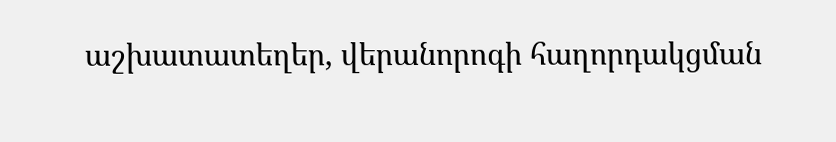աշխատատեղեր, վերանորոգի հաղորդակցման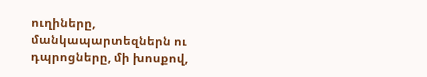ուղիները, մանկապարտեզներն ու դպրոցները, մի խոսքով,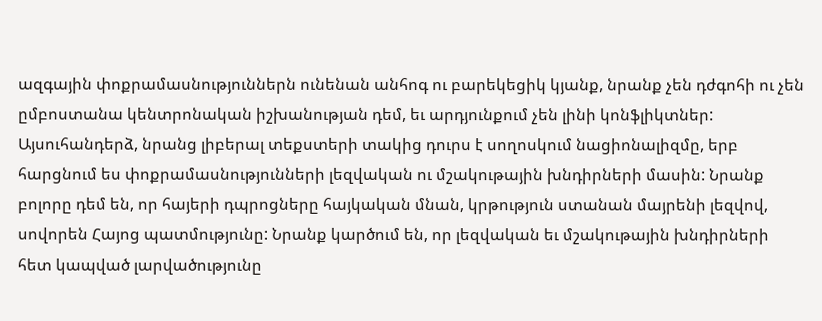ազգային փոքրամասնություններն ունենան անհոգ ու բարեկեցիկ կյանք, նրանք չեն դժգոհի ու չեն ըմբոստանա կենտրոնական իշխանության դեմ, եւ արդյունքում չեն լինի կոնֆլիկտներ:
Այսուհանդերձ, նրանց լիբերալ տեքստերի տակից դուրս է սողոսկում նացիոնալիզմը, երբ հարցնում ես փոքրամասնությունների լեզվական ու մշակութային խնդիրների մասին: Նրանք բոլորը դեմ են, որ հայերի դպրոցները հայկական մնան, կրթություն ստանան մայրենի լեզվով, սովորեն Հայոց պատմությունը: Նրանք կարծում են, որ լեզվական եւ մշակութային խնդիրների հետ կապված լարվածությունը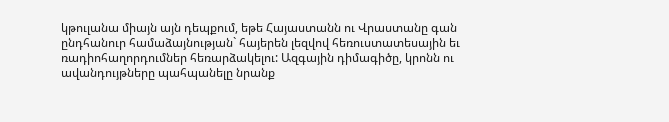կթուլանա միայն այն դեպքում, եթե Հայաստանն ու Վրաստանը գան ընդհանուր համաձայնության` հայերեն լեզվով հեռուստատեսային եւ ռադիոհաղորդումներ հեռարձակելու: Ազգային դիմագիծը, կրոնն ու ավանդույթները պահպանելը նրանք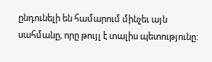ընդունելի են համարում մինչեւ այն սահմանը, որը թույլ է տալիս պետությունը: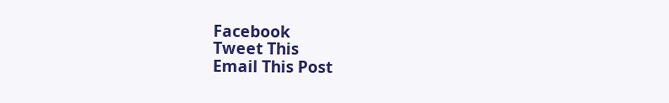Facebook
Tweet This
Email This Post